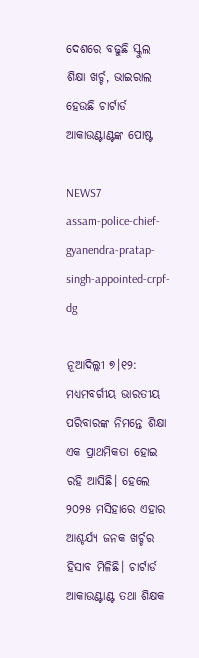ଦେଶରେ ବଢୁଛି ସ୍କୁଲ ଶିକ୍ଷା ଖର୍ଚ୍ଚ, ଭାଇରାଲ ହେଉଛି ଚାର୍ଟାର୍ଡ ଆକାଉଣ୍ଟାଣ୍ଟଙ୍କ ପୋଷ୍ଟ

NEWS7
assam-police-chief-gyanendra-pratap-singh-appointed-crpf-dg

ନୂଆଦିଲ୍ଲୀ ୭।୧୨: ମଧ୍ୟମବର୍ଗୀୟ ଭାରତୀୟ ପରିବାରଙ୍କ ନିମନ୍ତେ ଶିକ୍ଷା ଏକ ପ୍ରାଥମିକତା ହୋଇ ରହି ଆସିଛି। ହେଲେ ୨୦୨୫ ମସିହାରେ ଏହାର ଆଶ୍ଚର୍ଯ୍ୟ ଜନକ ଖର୍ଚ୍ଚର ହିସାବ ମିଳିଛି। ଚାର୍ଟାର୍ଡ ଆକାଉଣ୍ଟାଣ୍ଟ ତଥା ଶିକ୍ଷକ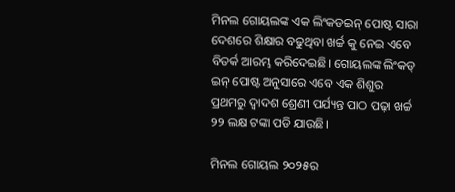ମିନଲ ଗୋୟଲଙ୍କ ଏକ ଲିଂକଡଇନ୍ ପୋଷ୍ଟ ସାରା ଦେଶରେ ଶିକ୍ଷାର ବଢୁଥିବା ଖର୍ଚ୍ଚ କୁ ନେଇ ଏବେ ବିତର୍କ ଆରମ୍ଭ କରିଦେଇଛି। ଗୋୟଲଙ୍କ ଲିଂକଡ୍ ଇନ୍ ପୋଷ୍ଟ ଅନୁସାରେ ଏବେ ଏକ ଶିଶୁର ପ୍ରଥମରୁ ଦ୍ୱାଦଶ ଶ୍ରେଣୀ ପର୍ଯ୍ୟନ୍ତ ପାଠ ପଢ଼ା ଖର୍ଚ୍ଚ ୨୨ ଲକ୍ଷ ଟଙ୍କା ପଡି ଯାଉଛି।

ମିନଲ ଗୋୟଲ ୨୦୨୫ର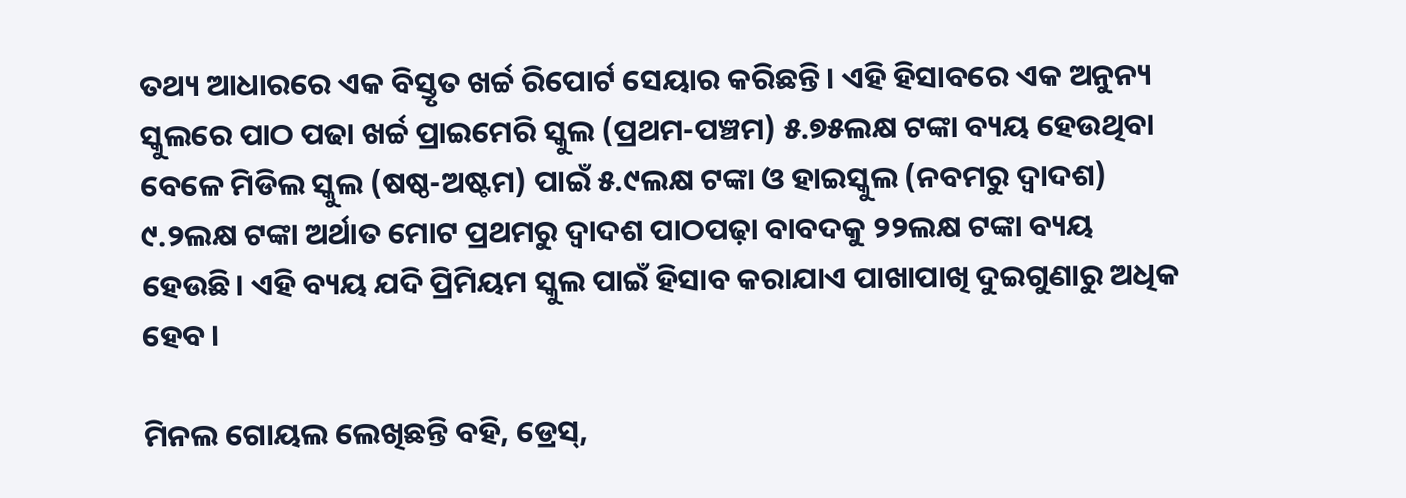ତଥ୍ୟ ଆଧାରରେ ଏକ ବିସ୍ତୃତ ଖର୍ଚ୍ଚ ରିପୋର୍ଟ ସେୟାର କରିଛନ୍ତି। ଏହି ହିସାବରେ ଏକ ଅନୁନ୍ୟ ସ୍କୁଲରେ ପାଠ ପଢା ଖର୍ଚ୍ଚ ପ୍ରାଇମେରି ସ୍କୁଲ (ପ୍ରଥମ-ପଞ୍ଚମ) ୫.୭୫ଲକ୍ଷ ଟଙ୍କା ବ୍ୟୟ ହେଉଥିବା ବେଳେ ମିଡିଲ ସ୍କୁଲ (ଷଷ୍ଠ-ଅଷ୍ଟମ) ପାଇଁ ୫.୯ଲକ୍ଷ ଟଙ୍କା ଓ ହାଇସ୍କୁଲ (ନବମରୁ ଦ୍ୱାଦଶ) ୯.୨ଲକ୍ଷ ଟଙ୍କା ଅର୍ଥାତ ମୋଟ ପ୍ରଥମରୁ ଦ୍ୱାଦଶ ପାଠପଢ଼ା ବାବଦକୁ ୨୨ଲକ୍ଷ ଟଙ୍କା ବ୍ୟୟ ହେଉଛି। ଏହି ବ୍ୟୟ ଯଦି ପ୍ରିମିୟମ ସ୍କୁଲ ପାଇଁ ହିସାବ କରାଯାଏ ପାଖାପାଖି ଦୁଇଗୁଣାରୁ ଅଧିକ ହେବ।

ମିନଲ ଗୋୟଲ ଲେଖିଛନ୍ତି ବହି, ଡ୍ରେସ୍,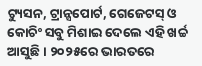ଟ୍ୟୁସନ, ଟ୍ରାନ୍ସପୋର୍ଟ, ଗେଜେଟସ୍ ଓ କୋଚିଂ ସବୁ ମିଶାଇ ଦେଲେ ଏହି ଖର୍ଚ୍ଚ ଆସୁଛି। ୨୦୨୫ରେ ଭାରତରେ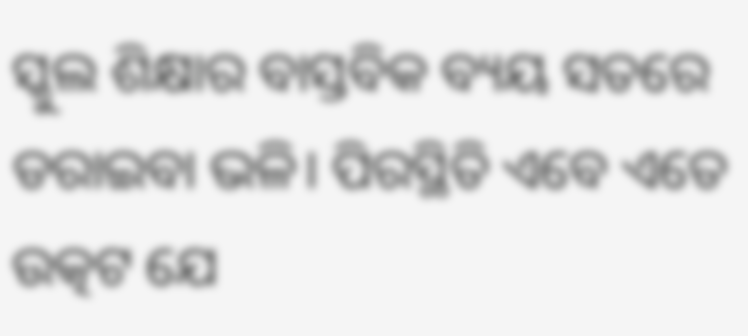ସ୍କୁଲ ଶିକ୍ଷାର ବାସ୍ତବିକ ବ୍ୟୟ ସତରେ ଡରାଇବା ଭଳି। ପିରସ୍ଥିତି ଏବେ ଏତେ ଉତ୍କଟ ଯେ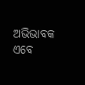ଅଭିଭାବକ ଏବେ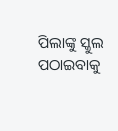ପିଲାଙ୍କୁ ସ୍କୁଲ ପଠାଇବାକୁ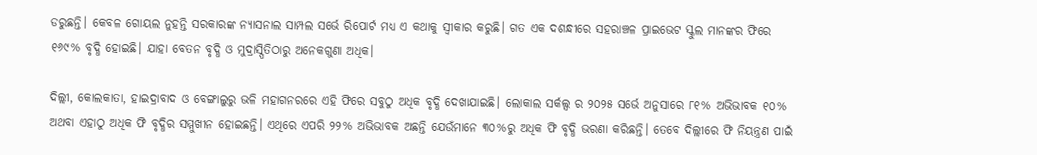ଡରୁଛନ୍ତି। କେବଳ ଗୋୟଲ ନୁହନ୍ତି ସରକାରଙ୍କ ନ୍ୟାସନାଲ ସାମ୍ପଲ ସର୍ଭେ ରିପୋର୍ଟ ମଧ୍ୟ ଏ କଥାକୁ ସ୍ୱୀକାର କରୁଛି। ଗତ ଏକ ଦଶନ୍ଧୀରେ ସହରାଞ୍ଚଳ ପ୍ରାଇଭେଟ ସ୍କୁଲ ମାନଙ୍କର ଫିରେ ୧୬୯% ବୃଦ୍ଧି ହୋଇଛି। ଯାହା ବେତନ ବୃଦ୍ଧି ଓ ମୁଦ୍ରାସ୍ପିତିଠାରୁ ଅନେକଗୁଣା ଅଧିକ।

ଦିଲ୍ଲୀ, କୋଲକାତା, ହାଇଦ୍ରାବାଦ ଓ ବେଙ୍ଗାଲୁରୁ ଭଳି ମହାଗନରରେ ଏହି ଫିରେ ସବୁଠୁ ଅଧିକ ବୃଦ୍ଧି ଦେଖାଯାଇଛି। ଲୋକାଲ ସର୍କଲ୍ସ ର ୨୦୨୫ ସର୍ଭେ ଅନୁସାରେ ୮୧% ଅଭିଭାବକ ୧୦% ଅଥବା ଏହାଠୁ ଅଧିକ ଫି ବୃଦ୍ଧିର ସମ୍ମୁଖୀନ ହୋଇଛନ୍ତି। ଏଥିରେ ଏପରି ୨୨% ଅଭିଭାବକ ଅଛନ୍ତି ଯେଉଁମାନେ ୩୦%ରୁ ଅଧିକ ଫି ବୃଦ୍ଧି ଭରଣା କରିଛନ୍ତି। ତେବେ ଦିଲ୍ଲୀରେ ଫି ନିୟନ୍ତ୍ରଣ ପାଇଁ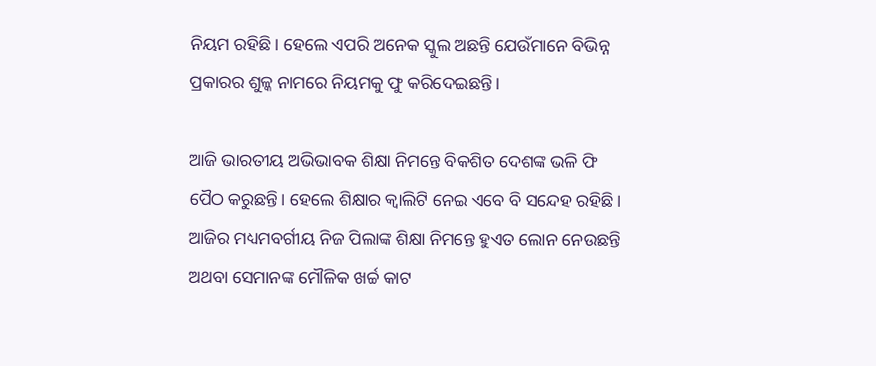ନିୟମ ରହିଛି। ହେଲେ ଏପରି ଅନେକ ସ୍କୁଲ ଅଛନ୍ତି ଯେଉଁମାନେ ବିଭିନ୍ନ ପ୍ରକାରର ଶୁଳ୍କ ନାମରେ ନିୟମକୁ ଫୁ କରିଦେଇଛନ୍ତି।

ଆଜି ଭାରତୀୟ ଅଭିଭାବକ ଶିକ୍ଷା ନିମନ୍ତେ ବିକଶିତ ଦେଶଙ୍କ ଭଳି ଫି ପୈଠ କରୁଛନ୍ତି। ହେଲେ ଶିକ୍ଷାର କ୍ୱାଲିଟି ନେଇ ଏବେ ବି ସନ୍ଦେହ ରହିଛି। ଆଜିର ମଧ୍ୟମବର୍ଗୀୟ ନିଜ ପିଲାଙ୍କ ଶିକ୍ଷା ନିମନ୍ତେ ହୁଏତ ଲୋନ ନେଉଛନ୍ତି ଅଥବା ସେମାନଙ୍କ ମୌଳିକ ଖର୍ଚ୍ଚ କାଟ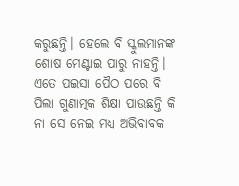କରୁଛନ୍ତି। ହେଲେ ବି ସ୍କୁଲମାନଙ୍କ ଶୋଷ ମେଣ୍ଟାଇ ପାରୁ ନାହନ୍ତି। ଏତେ ପଇସା ପୈଠ ପରେ ବି ପିଲା ଗୁଣାତ୍ମକ ଶିକ୍ଷା ପାଉଛନ୍ତି କି ନା ସେ ନେଇ ମଧ୍ୟ ଅଭିବାବକ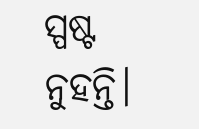ସ୍ପଷ୍ଟ ନୁହନ୍ତି।